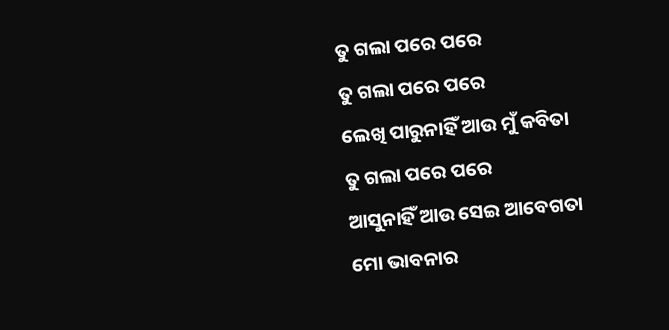ତୁ ଗଲା ପରେ ପରେ
ତୁ ଗଲା ପରେ ପରେ
ଲେଖି ପାରୁନାହିଁ ଆଉ ମୁଁ କବିତା
ତୁ ଗଲା ପରେ ପରେ
ଆସୁନାହିଁ ଆଉ ସେଇ ଆବେଗତା
ମୋ ଭାବନାର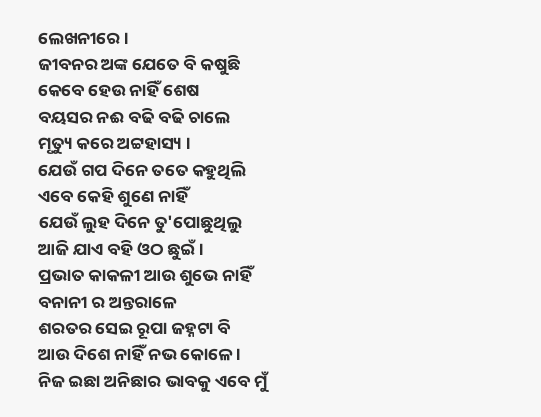ଲେଖନୀରେ ।
ଜୀବନର ଅଙ୍କ ଯେତେ ବି କଷୁଛି
କେବେ ହେଉ ନାହିଁ ଶେଷ
ବୟସର ନଈ ବଢି ବଢି ଚାଲେ
ମୃତ୍ୟୁ କରେ ଅଟ୍ଟହାସ୍ୟ ।
ଯେଉଁ ଗପ ଦିନେ ତତେ କହୁଥିଲି
ଏବେ କେହି ଶୁଣେ ନାହିଁ
ଯେଉଁ ଲୁହ ଦିନେ ତୁ'ପୋଛୁଥିଲୁ
ଆଜି ଯାଏ ବହି ଓଠ ଛୁଇଁ ।
ପ୍ରଭାତ କାକଳୀ ଆଉ ଶୁଭେ ନାହିଁ
ବନାନୀ ର ଅନ୍ତରାଳେ
ଶରତର ସେଇ ରୂପା ଜହ୍ନଟା ବି
ଆଉ ଦିଶେ ନାହିଁ ନଭ କୋଳେ ।
ନିଜ ଇଛା ଅନିଛାର ଭାବକୁ ଏବେ ମୁଁ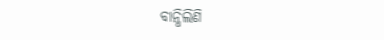ବାନ୍ଧିଲିଣି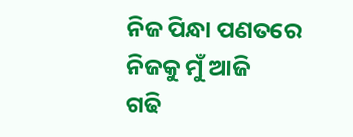ନିଜ ପିନ୍ଧା ପଣତରେ
ନିଜକୁ ମୁଁ ଆଜି
ଗଢି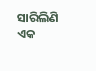ସାରିଲିଣି ଏକ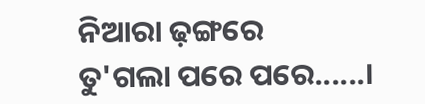ନିଆରା ଢ଼ଙ୍ଗରେ
ତୁ'ଗଲା ପରେ ପରେ......।